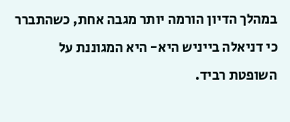במהלך הדיון הורמה יותר מגבה אחת, כשהתברר כי דניאלה בייניש היא- היא המגוננת על השופטת רביד.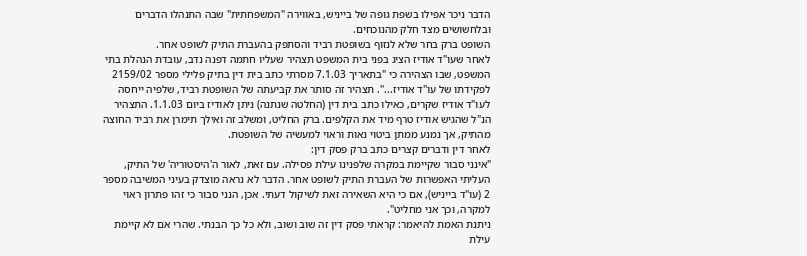הדבר ניכר אפילו בשפת גופה של בייניש, באווירה "המשפחתית" שבה התנהלו הדברים ובלחשושים מצד חלק מהנוכחים.
השופט ברק בחר שלא לנזוף בשופטת רביד והסתפק בהעברת התיק לשופט אחר.
לאחר שעו"ד אודיז הציג בפני בית המשפט תצהיר שעליו חתמה דפנה נדב, עובדת הנהלת בתי המשפט, שבו הצהירה כי "בתאריך 7.1.03 מסרתי כתב בית דין בתיק פלילי מספר 2159/02 לפקידתו של עו"ד אודיז...". תצהיר זה סותר את קביעתה של השופטת רביד, שלפיה ייחסה לעו"ד אודיז שקרים, כאילו כתב בית דין (החלטה שנתנה) ניתן לאודיז ביום 1.1.03. התצהיר הנ"ל שהגיש אודיז טרף מיד את הקלפים. ברק החליט, ומשלב זה ואילך תימרן את רביד החוצה מהתיק, אך נמנע ממתן ביטוי נאות וראוי למעשיה של השופטת.
לאחר דין ודברים קצרים כתב ברק פסק דין:
"אינני סבור שקיימת במקרה שלפנינו עילת פסילה. עם זאת, לאור ה'היסטוריה' של התיק, העליתי האפשרות של העברת התיק לשופט אחר. הדבר לא נראה מוצדק בעיני המשיבה מספר 2 (עו"ד בייניש), אם כי היא השאירה זאת לשיקול דעתי. אכן, הנני סבור כי זהו פתרון ראוי למקרה, וכך אני מחליט".
ניתנת האמת להיאמר: קראתי פסק דין זה שוב ושוב, ולא כל כך הבנתי. שהרי אם לא קיימת עילת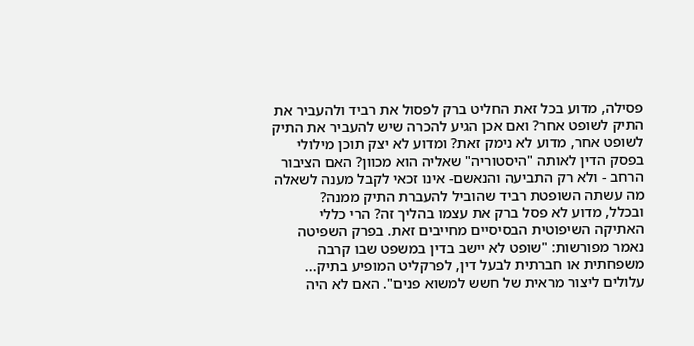פסילה, מדוע בכל זאת החליט ברק לפסול את רביד ולהעביר את התיק לשופט אחר? ואם אכן הגיע להכרה שיש להעביר את התיק לשופט אחר, מדוע לא נימק זאת? ומדוע לא יצק תוכן מילולי בפסק הדין לאותה "היסטוריה" שאליה הוא מכוון? האם הציבור הרחב - ולא רק התביעה והנאשם- אינו זכאי לקבל מענה לשאלה מה עשתה השופטת רביד שהוביל להעברת התיק ממנה?
ובכלל, מדוע לא פסל ברק את עצמו בהליך זה? הרי כללי האתיקה השיפוטית הבסיסיים מחייבים זאת. בפרק השפיטה נאמר מפורשות: "שופט לא יישב בדין במשפט שבו קרבה משפחתית או חברתית לבעל דין, לפרקליט המופיע בתיק... עלולים ליצור מראית של חשש למשוא פנים". האם לא היה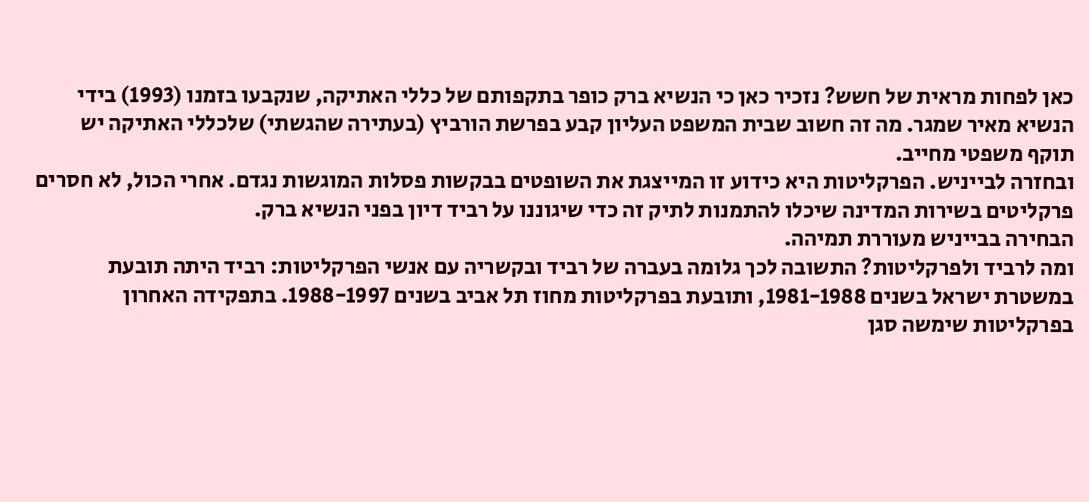כאן לפחות מראית של חשש? נזכיר כאן כי הנשיא ברק כופר בתקפותם של כללי האתיקה, שנקבעו בזמנו (1993) בידי הנשיא מאיר שמגר. מה זה חשוב שבית המשפט העליון קבע בפרשת הורביץ (בעתירה שהגשתי) שלכללי האתיקה יש תוקף משפטי מחייב.
ובחזרה לבייניש. הפרקליטות היא כידוע זו המייצגת את השופטים בבקשות פסלות המוגשות נגדם. אחרי הכול, לא חסרים פרקליטים בשירות המדינה שיכלו להתמנות לתיק זה כדי שיגוננו על רביד דיון בפני הנשיא ברק.
הבחירה בבייניש מעוררת תמיהה.
ומה לרביד ולפרקליטות? התשובה לכך גלומה בעברה של רביד ובקשריה עם אנשי הפרקליטות: רביד היתה תובעת במשטרת ישראל בשנים 1981-1988, ותובעת בפרקליטות מחוז תל אביב בשנים 1988-1997. בתפקידה האחרון בפרקליטות שימשה סגן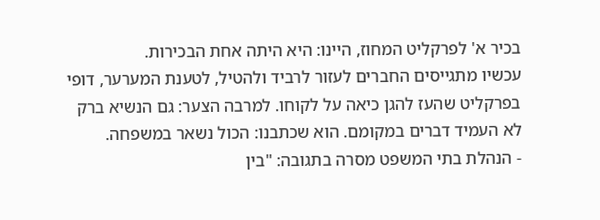בכיר א' לפרקליט המחוז, היינו: היא היתה אחת הבכירות.
עכשיו מתגייסים החברים לעזור לרביד ולהטיל, לטענת המערער, דופי בפרקליט שהעז להגן כיאה על לקוחו. למרבה הצער: גם הנשיא ברק לא העמיד דברים במקומם. הוא שכתבנו: הכול נשאר במשפחה.
- הנהלת בתי המשפט מסרה בתגובה: "בין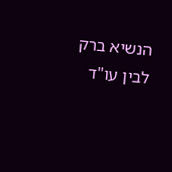הנשיא ברק לבין עו"ד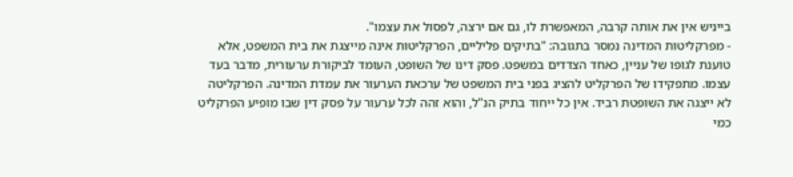בייניש אין את אותה קרבה, המאפשרת לו, גם אם ירצה, לפסול את עצמו".
- מפרקליטות המדינה נמסר בתגובה: "בתיקים פליליים, הפרקליטות אינה מייצגת את בית המשפט, אלא טוענת לגופו של עניין, כאחד הצדדים במשפט. פסק דינו של השופט, העומד לביקורת ערעורית, מדבר בעד עצמו. מתפקידו של הפרקליט להציג בפני בית המשפט של ערכאת הערעור את עמדת המדינה. הפרקליטה לא ייצגה את השופטת רביד. אין כל ייחוד בתיק הנ"ל, והוא זהה לכל ערעור על פסק דין שבו מופיע הפרקליט כמי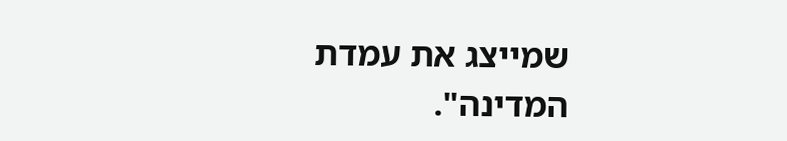שמייצג את עמדת המדינה".